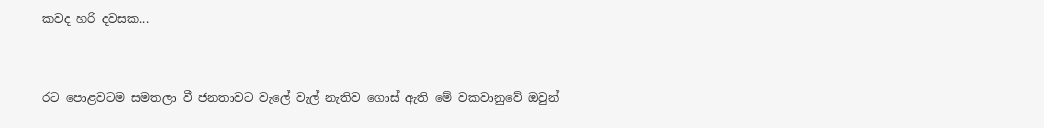කවද හරි දවසක...


රට පොළවටම සමතලා වී ජනතාවට වැලේ වැල් නැතිව ගොස් ඇති මේ වකවානුවේ ඔවුන්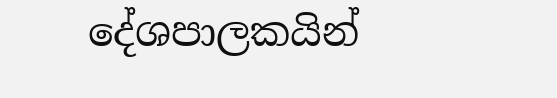දේශපාලකයින්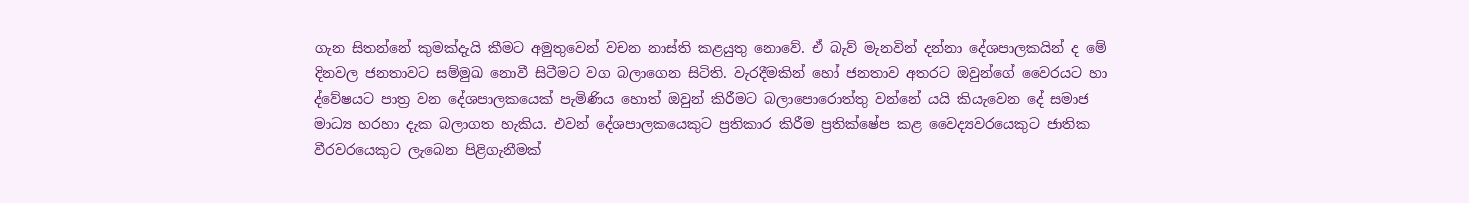ගැන සිතන්නේ කුමක්දැයි කීමට අමුතුවෙන් වචන නාස්ති කළයුතු නොවේ. ඒ බැව් මැනවින් දන්නා දේශපාලකයින් ද මේ දිනවල ජනතාවට සම්මුඛ නොවී සිටීමට වග බලාගෙන සිටිති. වැරදීමකින් හෝ ජනතාව අතරට ඔවුන්ගේ වෛරයට හා ද්වේෂයට පාත්‍ර වන දේශපාලකයෙක් පැමිණිය හොත් ඔවුන් කිරීමට බලාපොරොත්තු වන්නේ යයි කියැවෙන දේ සමාජ මාධ්‍ය හරහා දැක බලාගත හැකිය. එවන් දේශපාලකයෙකුට ප්‍රතිකාර කිරීම ප්‍රතික්ෂේප කළ වෛද්‍යවරයෙකුට ජාතික වීරවරයෙකුට ලැබෙන පිළිගැනීමක්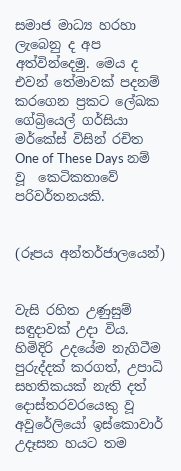සමාජ මාධ්‍ය හරහා ලැබෙනු ද අප අත්වින්දෙමු. මෙය ද එවන් තේමාවක් පදනම් කරගෙන ප්‍රකට ලේඛක ගේබ්‍රියෙල් ගර්සියා මර්කේස් විසින් රචිත One of These Days නම් වූ  කෙටිකතාවේ පරිවර්තනයකි.


(රූපය අන්තර්ජාලයෙන්)


වැසි රහිත උණුසුම් සඳුදාවක් උදා විය. හිමිදිරි උදයේම නැගිටීම පුරුද්දක් කරගත්, උපාධි සහතිකයක් නැති දත් දොස්තරවරයෙකු වූ අවුරේලියෝ ඉස්කොවාර් උදෑසන හයට තම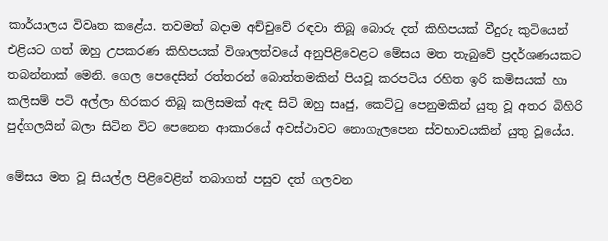කාර්යාලය විවෘත කළේය. තවමත් බදාම අච්චුවේ රඳවා තිබූ බොරු දත් කිහිපයක් වීදුරු කුටියෙන් එළියට ගත් ඔහු උපකරණ කිහිපයක් විශාලත්වයේ අනුපිළිවෙළට මේසය මත තැබුවේ ප්‍රදර්ශණයකට තබන්නාක් මෙනි. ගෙල පෙදෙසින් රත්තරන් බොත්තමකින් පියවූ කරපටිය රහිත ඉරි කමිසයක් හා කලිසම් පටි අල්ලා හිරකර තිබූ කලිසමක් ඇඳ සිටි ඔහු සෘජු, කෙට්ටු පෙනුමකින් යුතු වූ අතර බිහිරි පුද්ගලයින් බලා සිටින විට පෙනෙන ආකාරයේ අවස්ථාවට නොගැලපෙන ස්වභාවයකින් යුතු වූයේය.

මේසය මත වූ සියල්ල පිළිවෙළින් තබාගත් පසුව දත් ගලවන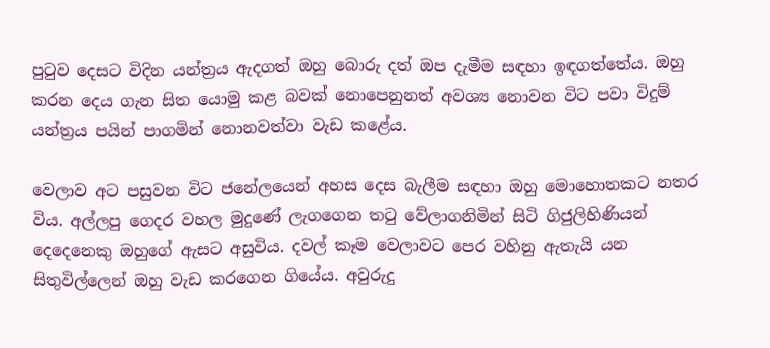පුටුව දෙසට විදින යන්ත්‍රය ඇදගත් ඔහු බොරු දත් ඔප දැමීම සඳහා ඉඳගත්තේය. ඔහු කරන දෙය ගැන සිත යොමු කළ බවක් නොපෙනුනත් අවශ්‍ය නොවන විට පවා විදුම් යන්ත්‍රය පයින් පාගමින් නොනවත්වා වැඩ කළේය.

වෙලාව අට පසුවන විට ජනේලයෙන් අහස දෙස බැලීම සඳහා ඔහු මොහොතකට නතර විය. අල්ලපු ගෙදර වහල මුදුණේ ලැගගෙන තටු වේලාගනිමින් සිටි ගිජුලිහිණියන් දෙදෙනෙකු ඔහුගේ ඇසට අසුවිය. දවල් කෑම වෙලාවට පෙර වහිනු ඇතැයි යන සිතුවිල්ලෙන් ඔහු වැඩ කරගෙන ගියේය. අවුරුදු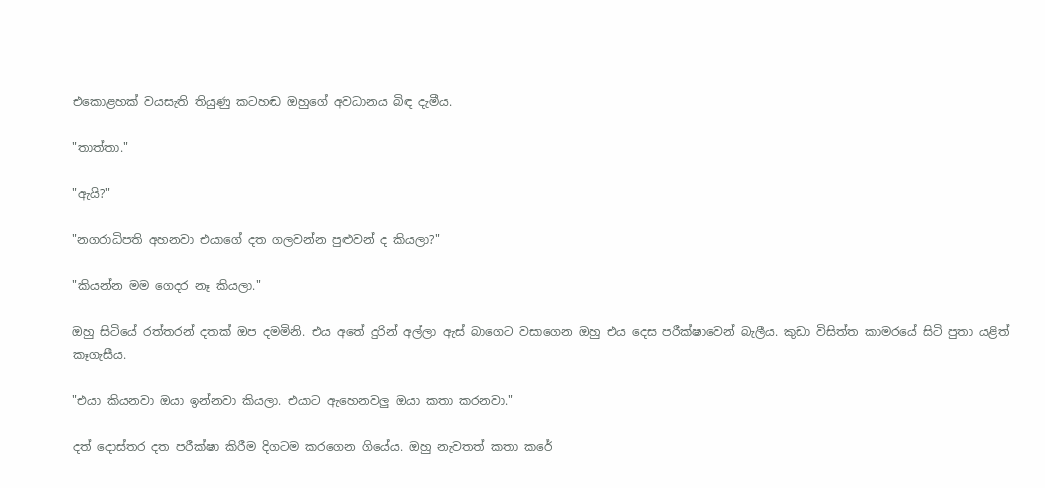එකොළහක් වයසැති තියුණු කටහඬ ඔහුගේ අවධානය බිඳ දැමීය.

"තාත්තා."

"ඇයි?"

"නගරාධිපති අහනවා එයාගේ දත ගලවන්න පුළුවන් ද කියලා?"

"කියන්න මම ගෙදර නෑ කියලා."

ඔහු සිටියේ රත්තරන් දතක් ඔප දමමිනි. එය අතේ දුරින් අල්ලා ඇස් බාගෙට වසාගෙන ඔහු එය දෙස පරීක්ෂාවෙන් බැලීය. කුඩා විසිත්ත කාමරයේ සිටි පුතා යළිත් කෑගැසීය.

"එයා කියනවා ඔයා ඉන්නවා කියලා. එයාට ඇහෙනවලු ඔයා කතා කරනවා."

දත් දොස්තර දත පරීක්ෂා කිරීම දිගටම කරගෙන ගියේය. ඔහු නැවතත් කතා කරේ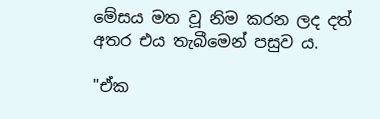මේසය මත වූ නිම කරන ලද දත් අතර එය තැබීමෙන් පසුව ය.

"ඒක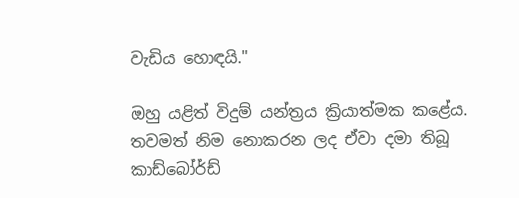වැඩිය හොඳයි."

ඔහු යළිත් විදුම් යන්ත්‍රය ක්‍රියාත්මක කළේය. තවමත් නිම නොකරන ලද ඒවා දමා තිබූ කාඩ්බෝර්ඩ්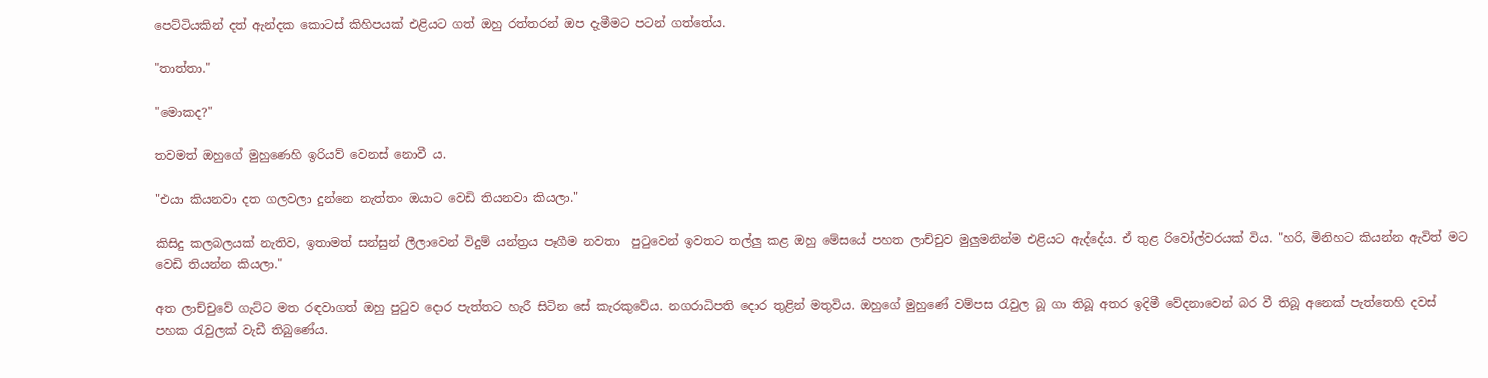පෙට්ටියකින් දත් ඇන්දක කොටස් කිහිපයක් එළියට ගත් ඔහු රත්තරන් ඔප දැමීමට පටන් ගත්තේය.

"තාත්තා."

"මොකද?"

තවමත් ඔහුගේ මුහුණෙහි ඉරියව් වෙනස් නොවී ය.

"එයා කියනවා දත ගලවලා දුන්නෙ නැත්තං ඔයාට වෙඩි තියනවා කියලා."

කිසිදු කලබලයක් නැතිව, ඉතාමත් සන්සුන් ලීලාවෙන් විදුම් යන්ත්‍රය පෑගීම නවතා  පුටුවෙන් ඉවතට තල්ලු කළ ඔහු මේසයේ පහත ලාච්චුව මුලුමනින්ම එළියට ඇද්දේය. ඒ තුළ රිවෝල්වරයක් විය. "හරි, මිනිහට කියන්න ඇවිත් මට වෙඩි තියන්න කියලා."

අත ලාච්චුවේ ගැට්ට මත රඳවාගත් ඔහු පුටුව දොර පැත්තට හැරී සිටින සේ කැරකුවේය. නගරාධිපති දොර තුළින් මතුවිය. ඔහුගේ මුහුණේ වම්පස රැවුල බූ ගා තිබූ අතර ඉදිමී වේදනාවෙන් බර වී තිබූ අනෙක් පැත්තෙහි දවස් පහක රැවුලක් වැඩී තිබුණේය.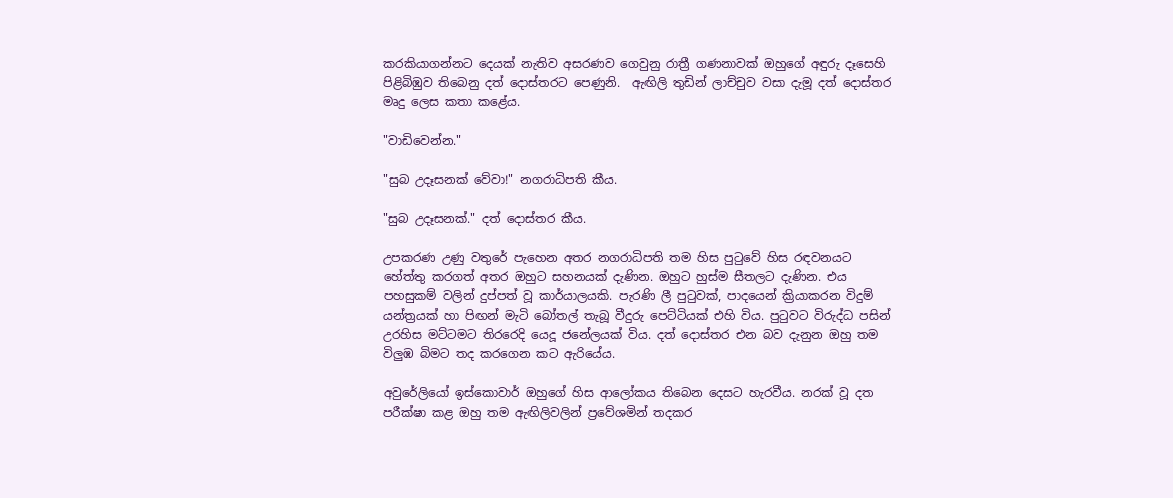කරකියාගන්නට දෙයක් නැතිව අසරණව ගෙවුනු රාත්‍රී ගණනාවක් ඔහුගේ අඳුරු දෑසෙහි පිළිබිඹුව තිබෙනු දත් දොස්තරට පෙණුනි.  ඇඟිලි තුඩින් ලාච්චුව වසා දැමූ දත් දොස්තර මෘදු ලෙස කතා කළේය.

"වාඩිවෙන්න."

"සුබ උදෑසනක් වේවා!" නගරාධිපති කීය.

"සුබ උදෑසනක්." දත් දොස්තර කීය.

උපකරණ උණු වතුරේ පැහෙන අතර නගරාධිපති තම හිස පුටුවේ හිස රඳවනයට හේත්තු කරගත් අතර ඔහුට සහනයක් දැණින. ඔහුට හුස්ම සීතලට දැණින. එය පහසුකම් වලින් දුප්පත් වූ කාර්යාලයකි. පැරණි ලී පුටුවක්, පාදයෙන් ක්‍රියාකරන විදුම් යන්ත්‍රයක් හා පිඟන් මැටි බෝතල් තැබූ වීදුරු පෙට්ටියක් එහි විය. පුටුවට විරුද්ධ පසින් උරහිස මට්ටමට තිරරෙදි යෙදූ ජනේලයක් විය. දත් දොස්තර එන බව දැනුන ඔහු තම විලුඹ බිමට තද කරගෙන කට ඇරියේය.

අවුරේලියෝ ඉස්කොවාර් ඔහුගේ හිස ආලෝකය තිබෙන දෙසට හැරවීය. නරක් වූ දත පරීක්ෂා කළ ඔහු තම ඇඟිලිවලින් ප්‍රවේශමින් තදකර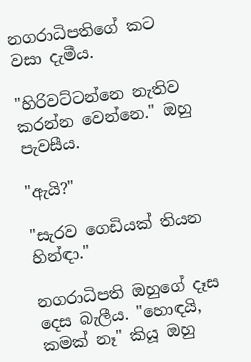නගරාධිපතිගේ කට වසා දැමීය.

"හිරිවට්ටන්නෙ නැතිව කරන්න වෙන්නෙ." ඔහු පැවසීය.

"ඇයි?"

"සැරව ගෙඩියක් තියන හින්ඳා."

නගරාධිපති ඔහුගේ දෑස දෙස බැලීය. "හොඳයි, කමක් නෑ" කියූ ඔහු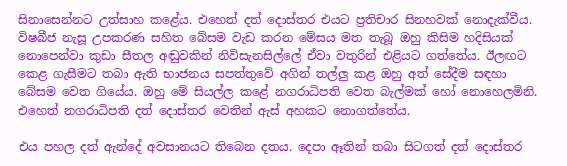සිනාසෙන්නට උත්සාහ කළේය. එහෙත් දත් දොස්තර එයට ප්‍රතිචාර සිනහවක් නොදැක්වීය. විෂබීජ නැසූ උපකරණ සහිත බේසම වැඩ කරන මේසය මත තැබූ ඔහු කිසිම හදිසියක් නොපෙන්වා කුඩා සීතල අඬුවකින් නිවිසැනසිල්ලේ ඒවා වතුරින් එළියට ගත්තේය. ඊලඟට කෙළ ගැසීමට තබා ඇති භාජනය සපත්තුවේ අගින් තල්ලු කළ ඔහු අත් සේදීම සඳහා බේසම වෙත ගියේය. ඔහු මේ සියල්ල කළේ නගරාධිපති වෙත බැල්මක් හෝ නොහෙලමිනි. එහෙත් නගරාධිපති දත් දොස්තර වෙතින් ඇස් අහකට නොගත්තේය.

එය පහල දත් ඇන්දේ අවසානයට තිබෙන දතය. දෙපා ඈතින් තබා සිටගත් දත් දොස්තර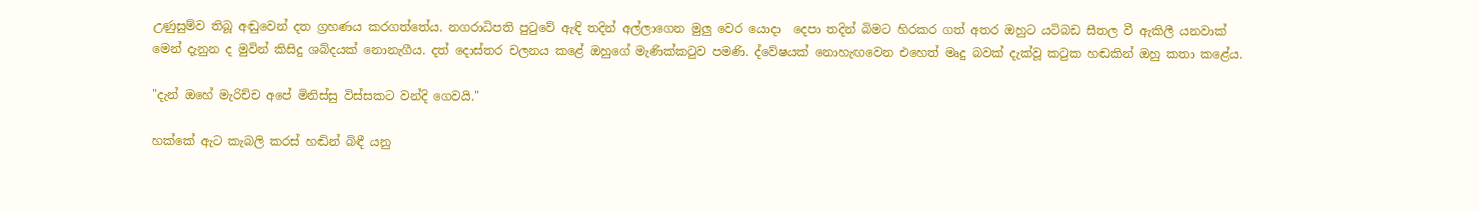උණුසුම්ව තිබූ අඬුවෙන් දත ග්‍රහණය කරගත්තේය. නගරාධිපති පුටුවේ ඇඳි තදින් අල්ලාගෙන මුලු වෙර යොදා  දෙපා තදින් බිමට හිරකර ගත් අතර ඔහුට යටිබඩ සීතල වී ඇකිලී යනවාක් මෙන් දැනුන ද මුවින් කිසිදු ශබ්දයක් නොනැගීය. දත් දොස්තර චලනය කළේ ඔහුගේ මැණික්කටුව පමණි. ද්වේෂයක් නොහැඟවෙන එහෙත් මෘදු බවක් දැක්වූ කටුක හඬකින් ඔහු කතා කළේය.

"දැන් ඔහේ මැරිච්ච අපේ මිනිස්සු විස්සකට වන්දි ගෙවයි."

හක්කේ ඇට කැබලි කරස් හඬින් බිඳී යනු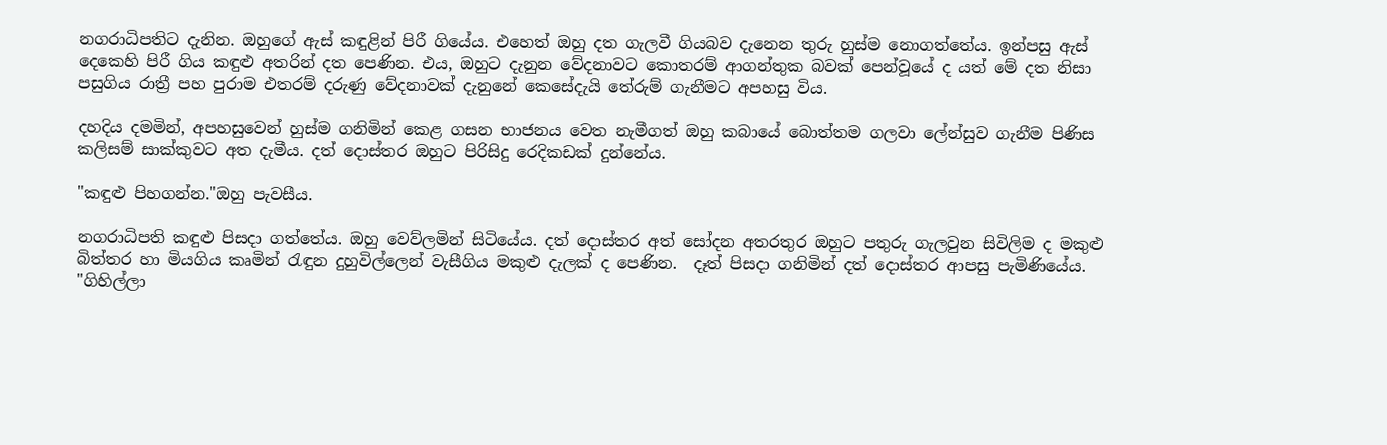නගරාධිපතිට දැනින. ඔහුගේ ඇස් කඳුළින් පිරී ගියේය. එහෙත් ඔහු දත ගැලවී ගියබව දැනෙන තුරු හුස්ම නොගත්තේය. ඉන්පසු ඇස් දෙකෙහි පිරී ගිය කඳුළු අතරින් දත පෙණින. එය, ඔහුට දැනුන වේදනාවට කොතරම් ආගන්තුක බවක් පෙන්වූයේ ද යත් මේ දත නිසා පසුගිය රාත්‍රී පහ පුරාම එතරම් දරුණු වේදනාවක් දැනුනේ කෙසේදැයි තේරුම් ගැනීමට අපහසු විය.

දහදිය දමමින්, අපහසුවෙන් හුස්ම ගනිමින් කෙළ ගසන භාජනය වෙත නැමීගත් ඔහු කබායේ බොත්තම ගලවා ලේන්සුව ගැනීම පිණිස කලිසම් සාක්කුවට අත දැමීය. දත් දොස්තර ඔහුට පිරිසිදු රෙදිකඩක් දුන්නේය.

"කඳුළු පිහගන්න."ඔහු පැවසීය.

නගරාධිපති කඳුළු පිසදා ගත්තේය. ඔහු වෙව්ලමින් සිටියේය. දත් දොස්තර අත් සෝදන අතරතුර ඔහුට පතුරු ගැලවුන සිවිලිම ද මකුළු බිත්තර හා මියගිය කෘමින් රැඳුන දුහුවිල්ලෙන් වැසීගිය මකුළු දැලක් ද පෙණින.  දෑත් පිසදා ගනිමින් දත් දොස්තර ආපසු පැමිණියේය. "ගිහිල්ලා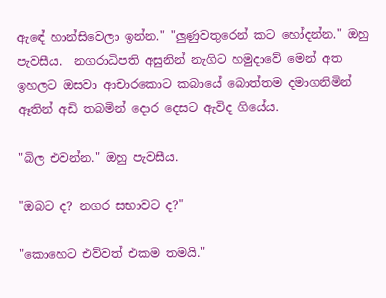ඇඳේ හාන්සිවෙලා ඉන්න." "ලුණුවතුරෙන් කට හෝදන්න." ඔහු පැවසීය.  නගරාධිපති අසුනින් නැගිට හමුදාවේ මෙන් අත ඉහලට ඔසවා ආචාරකොට කබායේ බොත්තම දමාගනිමින් ඈතින් අඩි තබමින් දොර දෙසට ඇවිද ගියේය.

"බිල එවන්න." ඔහු පැවසීය.

"ඔබට ද? නගර සභාවට ද?"

"කොහෙට එව්වත් එකම තමයි."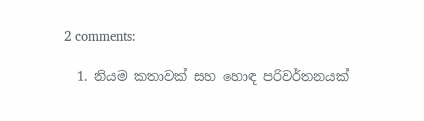2 comments:

  1. නියම කතාවක් සහ හොඳ පරිවර්තනයක්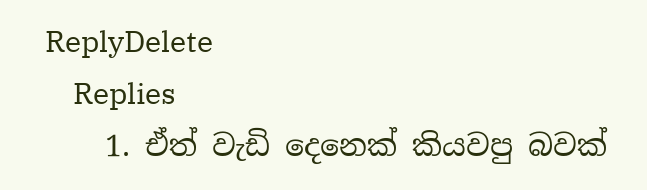ReplyDelete
    Replies
    1. ඒත් වැඩි දෙනෙක් කියවපු බවක්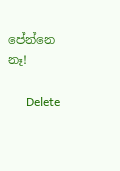පේන්නෙ නෑ!

      Delete